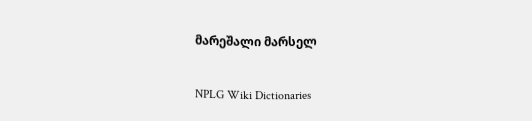მარეშალი მარსელ

NPLG Wiki Dictionaries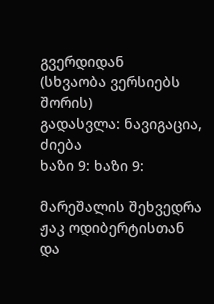გვერდიდან
(სხვაობა ვერსიებს შორის)
გადასვლა: ნავიგაცია, ძიება
ხაზი 9: ხაზი 9:

მარეშალის შეხვედრა ჟაკ ოდიბერტისთან და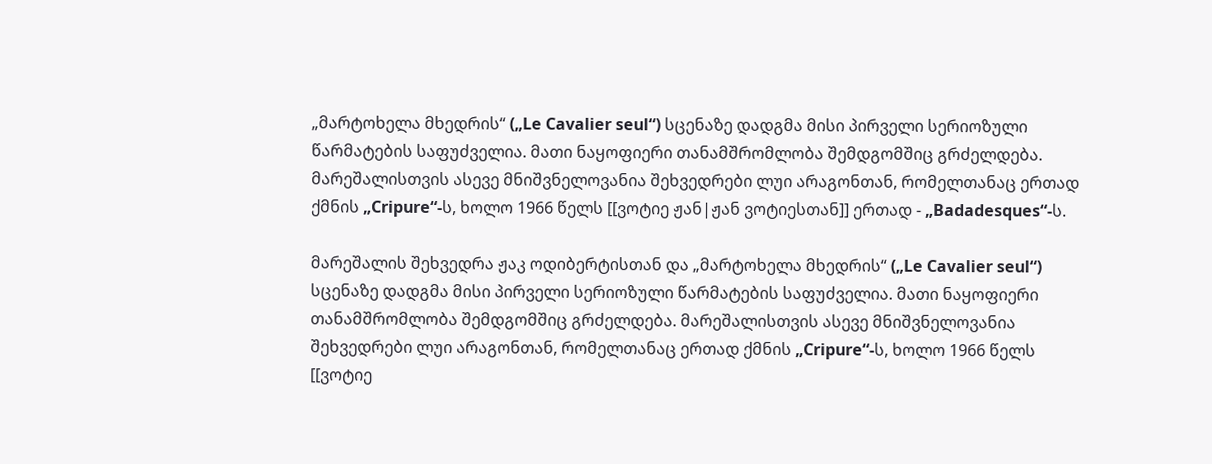„მარტოხელა მხედრის“ („Le Cavalier seul“) სცენაზე დადგმა მისი პირველი სერიოზული წარმატების საფუძველია. მათი ნაყოფიერი თანამშრომლობა შემდგომშიც გრძელდება. მარეშალისთვის ასევე მნიშვნელოვანია შეხვედრები ლუი არაგონთან, რომელთანაც ერთად ქმნის „Cripure“-ს, ხოლო 1966 წელს [[ვოტიე ჟან|ჟან ვოტიესთან]] ერთად - „Badadesques“-ს.

მარეშალის შეხვედრა ჟაკ ოდიბერტისთან და „მარტოხელა მხედრის“ („Le Cavalier seul“) სცენაზე დადგმა მისი პირველი სერიოზული წარმატების საფუძველია. მათი ნაყოფიერი თანამშრომლობა შემდგომშიც გრძელდება. მარეშალისთვის ასევე მნიშვნელოვანია შეხვედრები ლუი არაგონთან, რომელთანაც ერთად ქმნის „Cripure“-ს, ხოლო 1966 წელს [[ვოტიე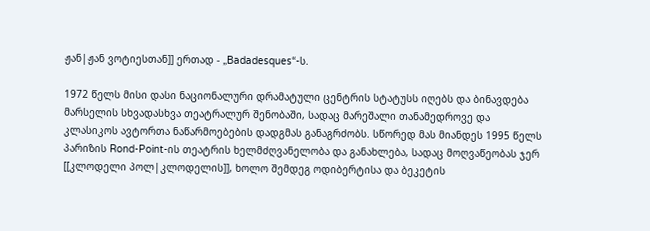ჟან|ჟან ვოტიესთან]] ერთად - „Badadesques“-ს.

1972 წელს მისი დასი ნაციონალური დრამატული ცენტრის სტატუსს იღებს და ბინავდება მარსელის სხვადასხვა თეატრალურ შენობაში, სადაც მარეშალი თანამედროვე და კლასიკოს ავტორთა ნაწარმოებების დადგმას განაგრძობს. სწორედ მას მიანდეს 1995 წელს პარიზის Rond-Point-ის თეატრის ხელმძღვანელობა და განახლება, სადაც მოღვაწეობას ჯერ [[კლოდელი პოლ|კლოდელის]], ხოლო შემდეგ ოდიბერტისა და ბეკეტის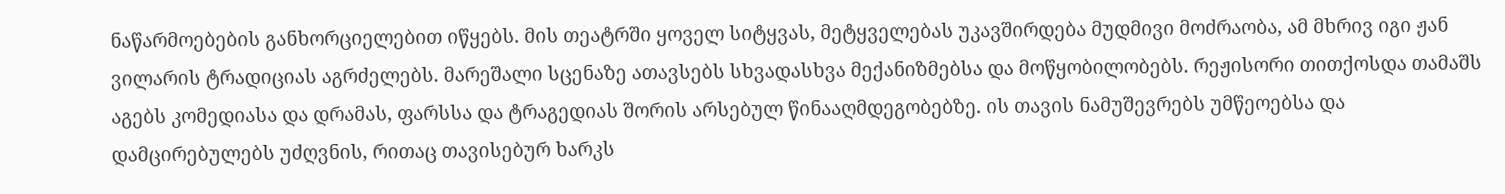ნაწარმოებების განხორციელებით იწყებს. მის თეატრში ყოველ სიტყვას, მეტყველებას უკავშირდება მუდმივი მოძრაობა, ამ მხრივ იგი ჟან ვილარის ტრადიციას აგრძელებს. მარეშალი სცენაზე ათავსებს სხვადასხვა მექანიზმებსა და მოწყობილობებს. რეჟისორი თითქოსდა თამაშს აგებს კომედიასა და დრამას, ფარსსა და ტრაგედიას შორის არსებულ წინააღმდეგობებზე. ის თავის ნამუშევრებს უმწეოებსა და დამცირებულებს უძღვნის, რითაც თავისებურ ხარკს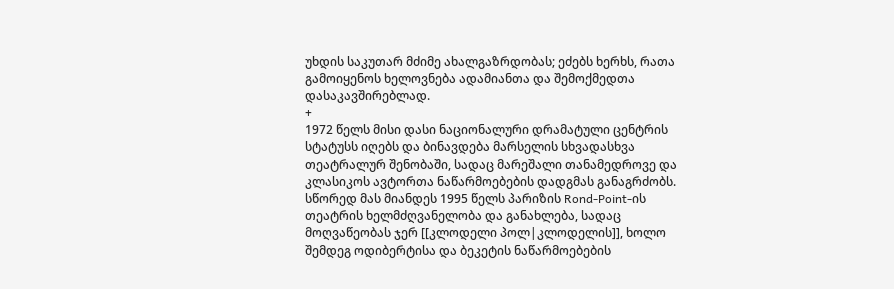უხდის საკუთარ მძიმე ახალგაზრდობას; ეძებს ხერხს, რათა გამოიყენოს ხელოვნება ადამიანთა და შემოქმედთა დასაკავშირებლად.
+
1972 წელს მისი დასი ნაციონალური დრამატული ცენტრის სტატუსს იღებს და ბინავდება მარსელის სხვადასხვა თეატრალურ შენობაში, სადაც მარეშალი თანამედროვე და კლასიკოს ავტორთა ნაწარმოებების დადგმას განაგრძობს. სწორედ მას მიანდეს 1995 წელს პარიზის Rond-Point-ის თეატრის ხელმძღვანელობა და განახლება, სადაც მოღვაწეობას ჯერ [[კლოდელი პოლ|კლოდელის]], ხოლო შემდეგ ოდიბერტისა და ბეკეტის ნაწარმოებების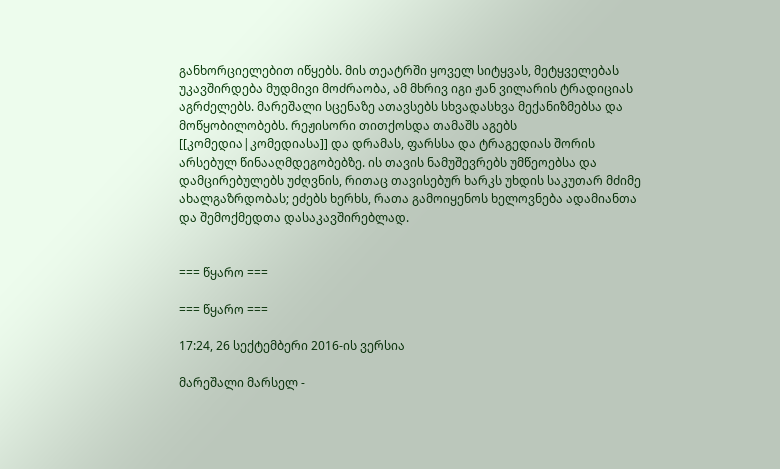განხორციელებით იწყებს. მის თეატრში ყოველ სიტყვას, მეტყველებას უკავშირდება მუდმივი მოძრაობა, ამ მხრივ იგი ჟან ვილარის ტრადიციას აგრძელებს. მარეშალი სცენაზე ათავსებს სხვადასხვა მექანიზმებსა და მოწყობილობებს. რეჟისორი თითქოსდა თამაშს აგებს [[კომედია|კომედიასა]] და დრამას, ფარსსა და ტრაგედიას შორის არსებულ წინააღმდეგობებზე. ის თავის ნამუშევრებს უმწეოებსა და დამცირებულებს უძღვნის, რითაც თავისებურ ხარკს უხდის საკუთარ მძიმე ახალგაზრდობას; ეძებს ხერხს, რათა გამოიყენოს ხელოვნება ადამიანთა და შემოქმედთა დასაკავშირებლად.


=== წყარო ===

=== წყარო ===

17:24, 26 სექტემბერი 2016-ის ვერსია

მარეშალი მარსელ -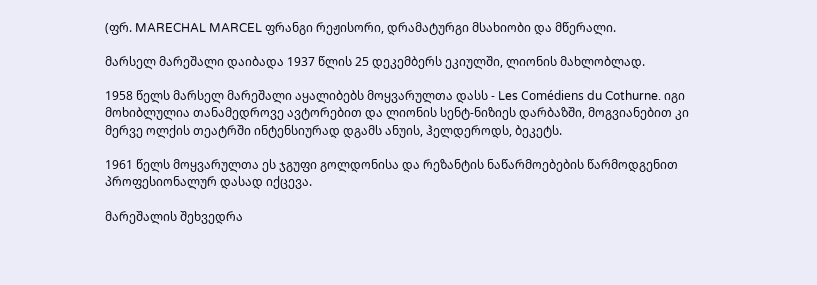(ფრ. MARECHAL MARCEL ფრანგი რეჟისორი, დრამატურგი მსახიობი და მწერალი.

მარსელ მარეშალი დაიბადა 1937 წლის 25 დეკემბერს ეკიულში, ლიონის მახლობლად.

1958 წელს მარსელ მარეშალი აყალიბებს მოყვარულთა დასს - Les Comédiens du Cothurne. იგი მოხიბლულია თანამედროვე ავტორებით და ლიონის სენტ-ნიზიეს დარბაზში, მოგვიანებით კი მერვე ოლქის თეატრში ინტენსიურად დგამს ანუის, ჰელდეროდს, ბეკეტს.

1961 წელს მოყვარულთა ეს ჯგუფი გოლდონისა და რეზანტის ნაწარმოებების წარმოდგენით პროფესიონალურ დასად იქცევა.

მარეშალის შეხვედრა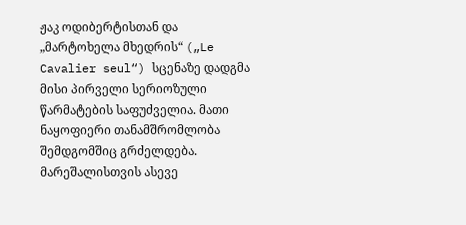ჟაკ ოდიბერტისთან და „მარტოხელა მხედრის“ („Le Cavalier seul“) სცენაზე დადგმა მისი პირველი სერიოზული წარმატების საფუძველია. მათი ნაყოფიერი თანამშრომლობა შემდგომშიც გრძელდება. მარეშალისთვის ასევე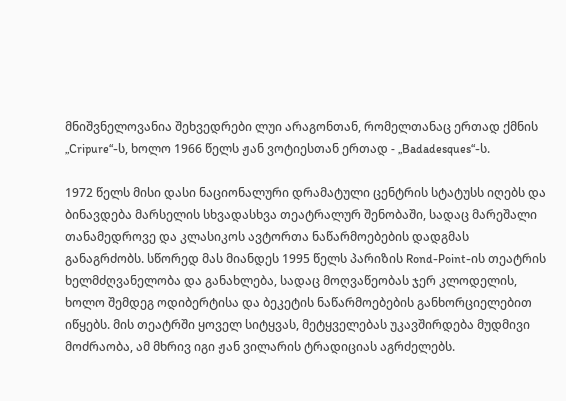მნიშვნელოვანია შეხვედრები ლუი არაგონთან, რომელთანაც ერთად ქმნის „Cripure“-ს, ხოლო 1966 წელს ჟან ვოტიესთან ერთად - „Badadesques“-ს.

1972 წელს მისი დასი ნაციონალური დრამატული ცენტრის სტატუსს იღებს და ბინავდება მარსელის სხვადასხვა თეატრალურ შენობაში, სადაც მარეშალი თანამედროვე და კლასიკოს ავტორთა ნაწარმოებების დადგმას განაგრძობს. სწორედ მას მიანდეს 1995 წელს პარიზის Rond-Point-ის თეატრის ხელმძღვანელობა და განახლება, სადაც მოღვაწეობას ჯერ კლოდელის, ხოლო შემდეგ ოდიბერტისა და ბეკეტის ნაწარმოებების განხორციელებით იწყებს. მის თეატრში ყოველ სიტყვას, მეტყველებას უკავშირდება მუდმივი მოძრაობა, ამ მხრივ იგი ჟან ვილარის ტრადიციას აგრძელებს.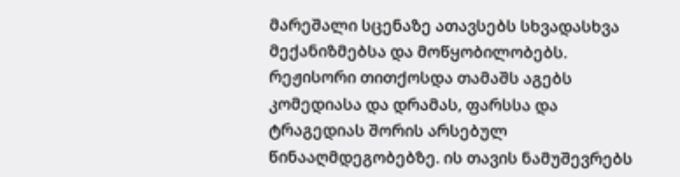მარეშალი სცენაზე ათავსებს სხვადასხვა მექანიზმებსა და მოწყობილობებს. რეჟისორი თითქოსდა თამაშს აგებს კომედიასა და დრამას, ფარსსა და ტრაგედიას შორის არსებულ წინააღმდეგობებზე. ის თავის ნამუშევრებს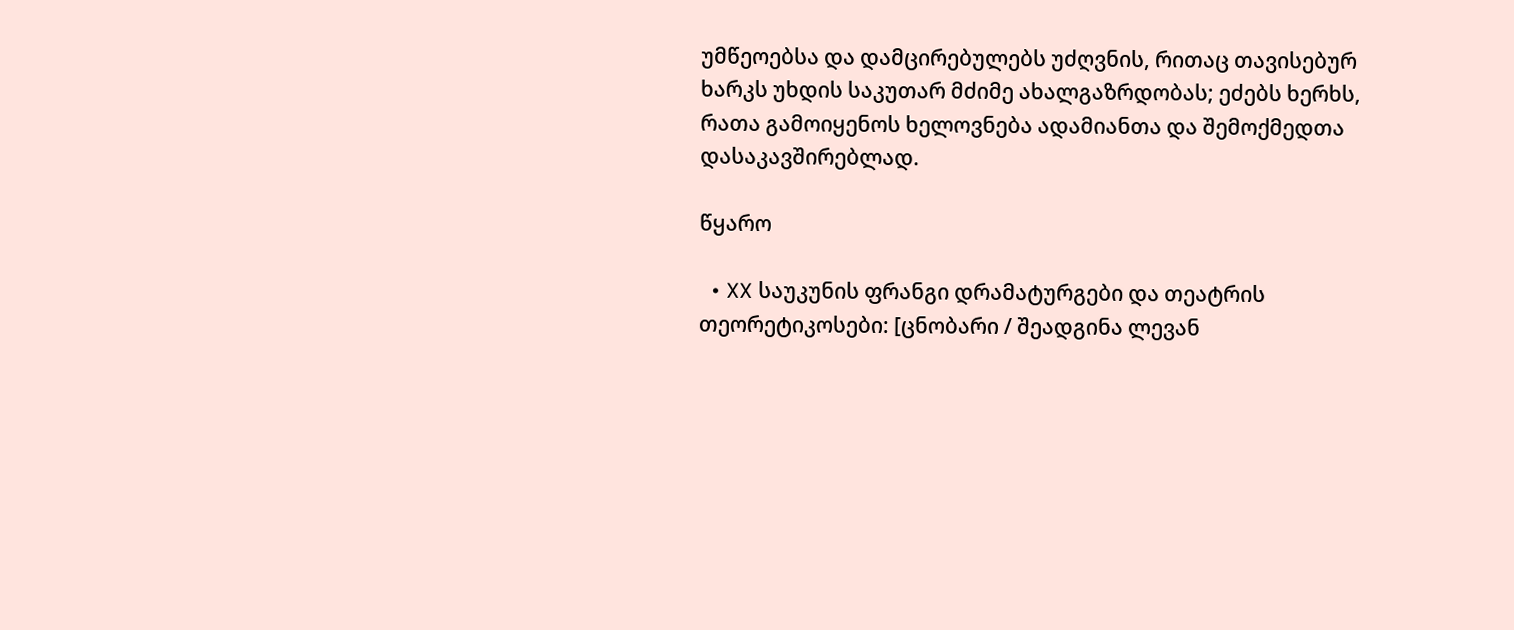უმწეოებსა და დამცირებულებს უძღვნის, რითაც თავისებურ ხარკს უხდის საკუთარ მძიმე ახალგაზრდობას; ეძებს ხერხს, რათა გამოიყენოს ხელოვნება ადამიანთა და შემოქმედთა დასაკავშირებლად.

წყარო

  • XX საუკუნის ფრანგი დრამატურგები და თეატრის თეორეტიკოსები: [ცნობარი / შეადგინა ლევან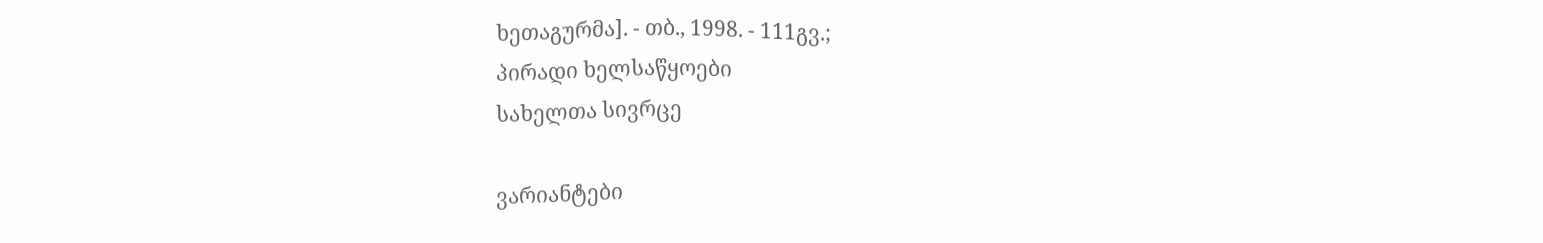ხეთაგურმა]. - თბ., 1998. - 111გვ.;
პირადი ხელსაწყოები
სახელთა სივრცე

ვარიანტები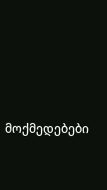მოქმედებები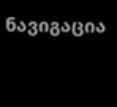ნავიგაცია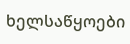ხელსაწყოები